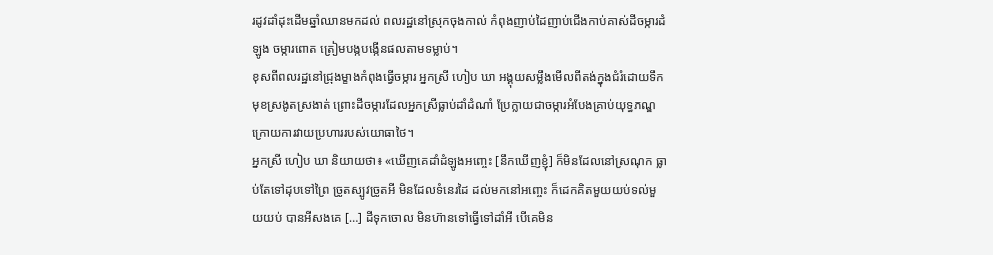រដូវដាំដុះដើមឆ្នាំឈានមកដល់ ពលរដ្ឋនៅស្រុកចុងកាល់ កំពុងញាប់ដៃញាប់ជើងកាប់គាស់ដីចម្ការដំឡូង ចម្ការពោត ត្រៀមបង្កបង្កើនផលតាមទម្លាប់។
ខុសពីពលរដ្ឋនៅជ្រុងម្ខាងកំពុងធ្វើចម្ការ អ្នកស្រី ហៀប ឃា អង្គុយសម្លឹងមើលពីតង់ក្នុងជំរំដោយទឹកមុខស្រងូតស្រងាត់ ព្រោះដីចម្ការដែលអ្នកស្រីធ្លាប់ដាំដំណាំ ប្រែក្លាយជាចម្ការអំបែងគ្រាប់យុទ្ធភណ្ឌ ក្រោយការវាយប្រហាររបស់យោធាថៃ។
អ្នកស្រី ហៀប ឃា និយាយថា៖ «ឃើញគេដាំដំឡូងអញ្ចេះ [នឹកឃើញខ្ញុំ] ក៏មិនដែលនៅស្រណុក ធ្លាប់តែទៅដុបទៅព្រៃ ច្រូតស្បូវច្រូតអី មិនដែលទំនេរដៃ ដល់មកនៅអញ្ចេះ ក៏ដេកគិតមួយយប់ទល់មួយយប់ បានអីសងគេ […] ដីទុកចោល មិនហ៊ានទៅធ្វើទៅដាំអី បើគេមិន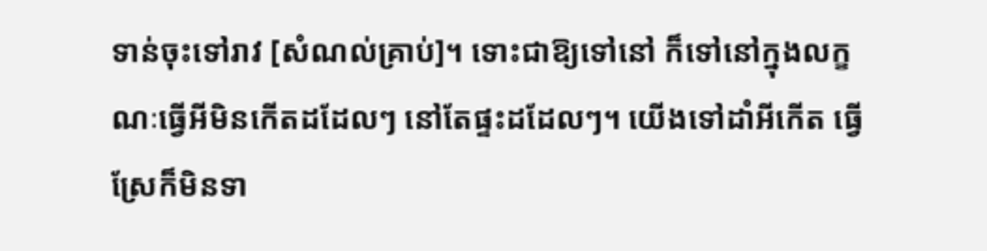ទាន់ចុះទៅរាវ [សំណល់គ្រាប់]។ ទោះជាឱ្យទៅនៅ ក៏ទៅនៅក្នុងលក្ខណៈធ្វើអីមិនកើតដដែលៗ នៅតែផ្ទះដដែលៗ។ យើងទៅដាំអីកើត ធ្វើស្រែក៏មិនទា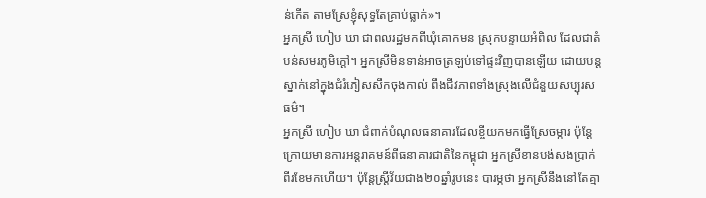ន់កើត តាមស្រែខ្ញុំសុទ្ធតែគ្រាប់ធ្លាក់»។
អ្នកស្រី ហៀប ឃា ជាពលរដ្ឋមកពីឃុំគោកមន ស្រុកបន្ទាយអំពិល ដែលជាតំបន់សមរភូមិក្ដៅ។ អ្នកស្រីមិនទាន់អាចត្រឡប់ទៅផ្ទះវិញបានឡើយ ដោយបន្តស្នាក់នៅក្នុងជំរំភៀសសឹកចុងកាល់ ពឹងជីវភាពទាំងស្រុងលើជំនួយសប្បុរសធម៌។
អ្នកស្រី ហៀប ឃា ជំពាក់បំណុលធនាគារដែលខ្ចីយកមកធ្វើស្រែចម្ការ ប៉ុន្តែក្រោយមានការអន្តរាគមន៍ពីធនាគារជាតិនៃកម្ពុជា អ្នកស្រីខានបង់សងប្រាក់ពីរខែមកហើយ។ ប៉ុន្តែស្ត្រីវ័យជាង២០ឆ្នាំរូបនេះ បារម្ភថា អ្នកស្រីនឹងនៅតែគ្មា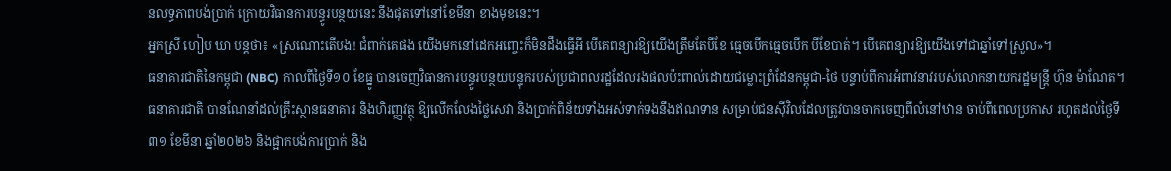នលទ្ធភាពបង់ប្រាក់ ក្រោយវិធានការបន្ធូរបន្ថយនេះ នឹងផុតទៅនៅខែមីនា ខាងមុខនេះ។
អ្នកស្រី ហៀប ឃា បន្តថា៖ «ស្រណោះតើបង! ជំពាក់គេផង យើងមកនៅដេកអញ្ចេះក៏មិនដឹងធ្វើអី បើគេពន្យារឱ្យយើងត្រឹមតែបីខែ ធ្មេចបើកធ្មេចបើក បីខែបាត់។ បើគេពន្យារឱ្យយើងទៅជាឆ្នាំទៅស្រួល»។
ធនាគារជាតិនៃកម្ពុជា (NBC) កាលពីថ្ងៃទី១០ ខែធ្នូ បានចេញវិធានការបន្ធូរបន្ថយបន្ទុករបស់ប្រជាពលរដ្ឋដែលរងផលប៉ះពាល់ដោយជម្លោះព្រំដែនកម្ពុជា-ថៃ បន្ទាប់ពីការអំពាវនាវរបស់លោកនាយករដ្ឋមន្ត្រី ហ៊ុន ម៉ាណែត។
ធនាគារជាតិ បានណែនាំដល់គ្រឹះស្ថានធនាគារ និងហិរញ្ញវត្ថុ ឱ្យលើកលែងថ្លៃសេវា និងប្រាក់ពិន័យទាំងអស់ទាក់ទងនឹងឥណទាន សម្រាប់ជនស៊ីវិលដែលត្រូវបានចាកចេញពីលំនៅឋាន ចាប់ពីពេលប្រកាស រហូតដល់ថ្ងៃទី៣១ ខែមីនា ឆ្នាំ២០២៦ និងផ្អាកបង់ការប្រាក់ និង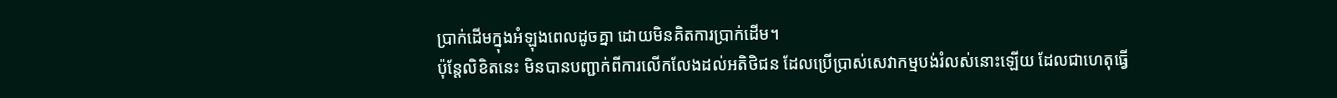ប្រាក់ដើមក្នុងអំឡុងពេលដូចគ្នា ដោយមិនគិតការប្រាក់ដើម។
ប៉ុន្តែលិខិតនេះ មិនបានបញ្ជាក់ពីការលើកលែងដល់អតិថិជន ដែលប្រើប្រាស់សេវាកម្មបង់រំលស់នោះឡើយ ដែលជាហេតុធ្វើ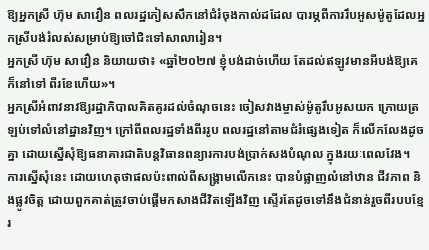ឱ្យអ្នកស្រី ហ៊ុម សាវឿន ពលរដ្ឋភៀសសឹកនៅជំរំចុងកាល់ដដែល បារម្ភពីការរឹបអូសម៉ូតូដែលអ្នកស្រីបង់រំលស់សម្រាប់ឱ្យចៅជិះទៅសាលារៀន។
អ្នកស្រី ហ៊ុម សាវឿន និយាយថា៖ «ឆ្នាំ២០២៧ ខ្ញុំបង់ដាច់ហើយ តែដល់ឥឡូវមានអីបង់ឱ្យគេ ក៏នៅទៅ ពីរខែហើយ»។
អ្នកស្រីអំពាវនាវឱ្យរដ្ឋាភិបាលគិតគូរដល់ចំណុចនេះ ចៀសវាងម្ចាស់ម៉ូតូរឹបអូសយក ក្រោយត្រឡប់ទៅលំនៅដ្ឋានវិញ។ ក្រៅពីពលរដ្ឋទាំងពីររូប ពលរដ្ឋនៅតាមជំរំផ្សេងទៀត ក៏លើកលែងដូចគ្នា ដោយស្នើសុំឱ្យធនាគារជាតិបន្តវិធានពន្យារការបង់ប្រាក់សងបំណុល ក្នុងរយៈពេលវែង។
ការស្នើសុំនេះ ដោយហេតុថាផលប៉ះពាល់ពីសង្គ្រាមលើកនេះ បានបំផ្លាញលំនៅឋាន ជីវភាព និងផ្លូវចិត្ត ដោយពួកគាត់ត្រូវចាប់ផ្ដើមកសាងជីវិតឡើងវិញ ស្ទើរតែដូចទៅនឹងជំនាន់រួចពីរបបខ្មែរ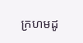ក្រហមដូ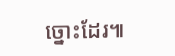ច្នោះដែរ៕